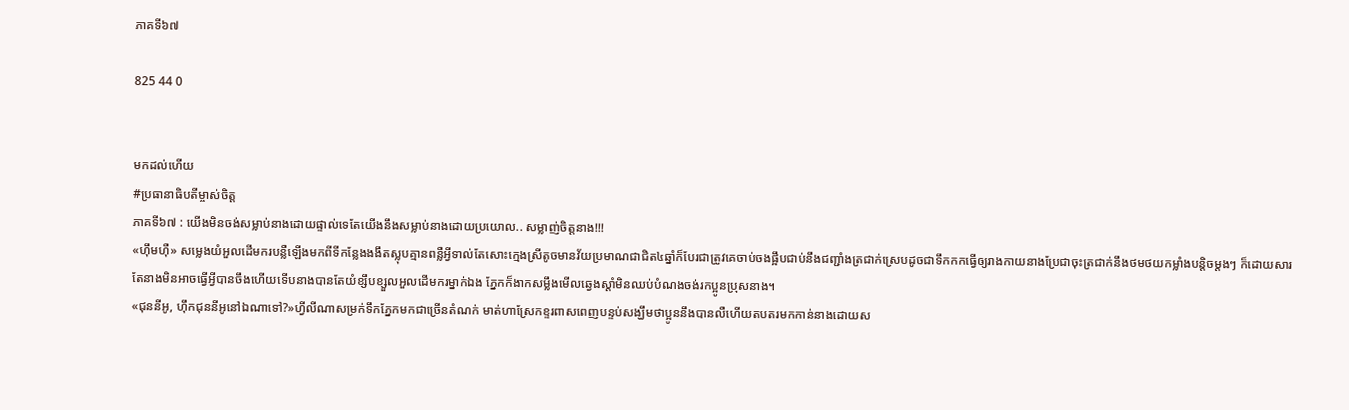ភាគទី៦៧

825 44 0


មកដល់ហើយ
#ប្រធានាធិបតីម្ចាស់ចិត្ត
ភាគទី៦៧ : យើងមិនចង់សម្លាប់នាងដោយផ្ទាល់ទេតែយើងនឹងសម្លាប់នាងដោយប្រយោល.. សម្លាញ់ចិត្តនាង!!!
«ហ៊ឹមហ៊ឺ» សម្លេងយំអួលដើមករបន្លឺឡើងមកពីទីកន្លែងងងឹតស្លុបគ្មានពន្លឺអ្វីទាល់តែសោះក្មេងស្រីតូចមានវ័យប្រមាណជាជិត៤ឆ្នាំក៏បែរជាត្រូវគេចាប់ចងផ្អឹបជាប់នឹងជញ្ជាំងត្រជាក់ស្រេបដូចជាទឹកកកធ្វើឲ្យរាងកាយនាងប្រែជាចុះត្រជាក់នឹងថមថយកម្លាំងបន្តិចម្ដងៗ ក៏ដោយសារតែនាងមិនអាចធ្វើអ្វីបានចឹងហើយទើបនាងបានតែយំខ្សឹបខ្សួលអួលដើមករម្នាក់ឯង ភ្នែកក៏ងាកសម្លឹងមើលឆ្វេងស្ដាំមិនឈប់បំណងចង់រកប្អូនប្រុសនាង។
«ជុននីអូ, ហ៊ឹកជុននីអូនៅឯណាទៅ?»ហ្វីលីណាសម្រក់ទឹកភ្នែកមកជាច្រើនតំណក់ មាត់ហាស្រែកខ្ទរពាសពេញបន្ទប់សង្ឃឹមថាប្អូននឹងបានលឺហើយតបតរមកកាន់នាងដោយស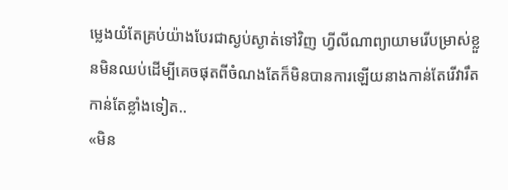ម្លេងយំតែគ្រប់យ៉ាងបែរជាស្ងប់ស្ងាត់ទៅវិញ ហ្វីលីណាព្យាយាមរើបម្រាស់ខ្លួនមិនឈប់ដើម្បីគេចផុតពីចំណងតែក៏មិនបានការឡើយនាងកាន់តែរើវារឹតកាន់តែខ្លាំងទៀត..
«មិន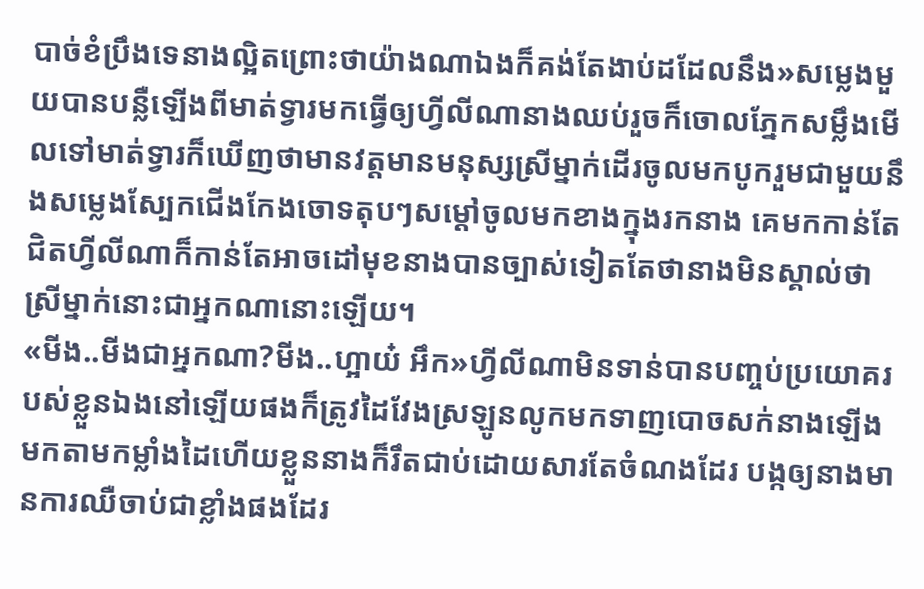បាច់ខំប្រឹងទេនាងល្អិតព្រោះថាយ៉ាងណាឯងក៏គង់តែងាប់ដដែលនឹង»សម្លេងមួយបានបន្លឺឡើងពីមាត់ទ្វារមកធ្វើឲ្យហ្វីលីណានាងឈប់រួចក៏ចោលភ្នែកសម្លឹងមើលទៅមាត់ទ្វារក៏ឃើញថាមានវត្តមានមនុស្សស្រីម្នាក់ដើរចូលមកបូករួមជាមួយនឹងសម្លេងស្បែកជើងកែងចោទតុបៗសម្ដៅចូលមកខាងក្នុងរកនាង គេមកកាន់តែជិតហ្វីលីណាក៏កាន់តែអាចដៅមុខនាងបានច្បាស់ទៀតតែថានាងមិនស្គាល់ថាស្រីម្នាក់នោះជាអ្នកណានោះឡើយ។
«មីង..មីងជាអ្នកណា?មីង..ហ្អាយ៎ អឹក»ហ្វីលីណាមិនទាន់បានបញ្ចប់ប្រយោគរបស់ខ្លួនឯងនៅឡើយផងក៏ត្រូវដៃវែងស្រឡូនលូកមកទាញបោចសក់នាងឡើងមកតាមកម្លាំងដៃហើយខ្លួននាងក៏រឹតជាប់ដោយសារតែចំណងដែរ បង្កឲ្យនាងមានការឈឺចាប់ជាខ្លាំងផងដែរ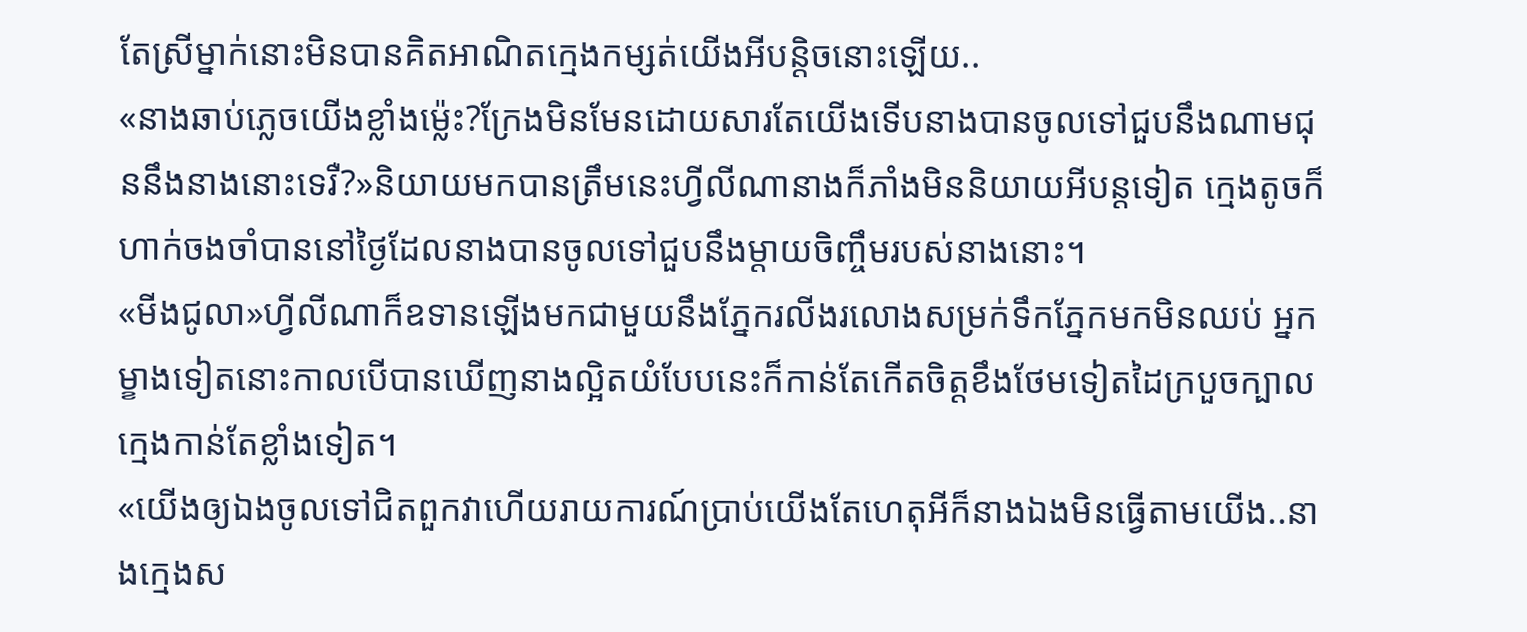តែស្រីម្នាក់នោះមិនបានគិតអាណិតក្មេងកម្សត់យើងអីបន្តិចនោះឡើយ..
«នាងឆាប់ភ្លេចយើងខ្លាំងម៉្លេះ?ក្រែងមិនមែនដោយសារតែយើងទើបនាងបានចូលទៅជួបនឹងណាមជុននឹងនាងនោះទេរឺ?»និយាយមកបានត្រឹមនេះហ្វីលីណានាងក៏ភាំងមិននិយាយអីបន្តទៀត ក្មេងតូចក៏ហាក់ចងចាំបាននៅថ្ងៃដែលនាងបានចូលទៅជួបនឹងម្ដាយចិញ្ចឹមរបស់នាងនោះ។
«មីងជូលា»ហ្វីលីណាក៏ឧទានឡើងមកជាមួយនឹងភ្នែករលីងរលោងសម្រក់ទឹកភ្នែកមកមិនឈប់ អ្នកម្ខាងទៀតនោះកាលបើបានឃើញនាងល្អិតយំបែបនេះក៏កាន់តែកើតចិត្តខឹងថែមទៀតដៃក្របួចក្បាលក្មេងកាន់តែខ្លាំងទៀត។
«យើងឲ្យឯងចូលទៅជិតពួកវាហើយរាយការណ៍ប្រាប់យើងតែហេតុអីក៏នាងឯងមិនធ្វើតាមយើង..នាងក្មេងស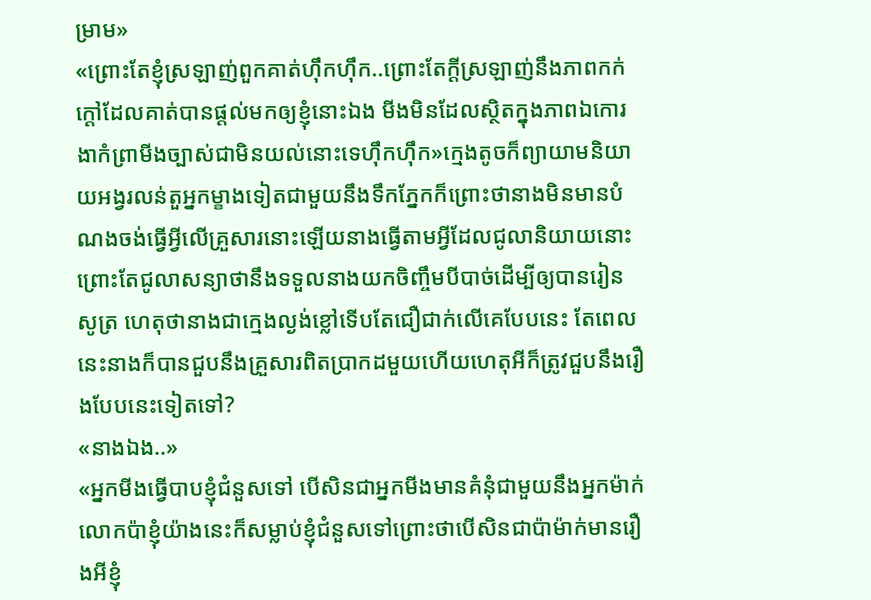ម្រាម»
«ព្រោះតែខ្ញុំស្រឡាញ់ពួកគាត់ហ៊ឹកហ៊ឹក..ព្រោះតែក្ដីស្រឡាញ់នឹងភាពកក់ក្ដៅដែលគាត់បានផ្ដល់មកឲ្យខ្ញុំនោះឯង មីងមិនដែលស្ថិតក្នុងភាពឯកោរងាកំព្រាមីងច្បាស់ជាមិនយល់នោះទេហ៊ឹកហ៊ឹក»ក្មេងតូចក៏ព្យាយាមនិយាយអង្វរលន់តួអ្នកម្ខាងទៀតជាមួយនឹងទឹកភ្នែកក៏ព្រោះថានាងមិនមានបំណងចង់ធ្វើអ្វីលើគ្រួសារនោះឡើយនាងធ្វើតាមអ្វីដែលជូលានិយាយនោះព្រោះតែជូលាសន្យាថានឹងទទួលនាងយកចិញ្ចឹមបីបាច់ដើម្បីឲ្យបានរៀនសូត្រ ហេតុថានាងជាក្មេងល្ងង់ខ្លៅទើបតែជឿជាក់លើគេបែបនេះ តែពេលនេះនាងក៏បានជួបនឹងគ្រួសារពិតប្រាកដមួយហើយហេតុអីក៏ត្រូវជួបនឹងរឿងបែបនេះទៀតទៅ?
«នាងឯង..»
«អ្នកមីងធ្វើបាបខ្ញុំជំនួសទៅ បើសិនជាអ្នកមីងមានគំនុំជាមួយនឹងអ្នកម៉ាក់លោកប៉ាខ្ញុំយ៉ាងនេះក៏សម្លាប់ខ្ញុំជំនួសទៅព្រោះថាបើសិនជាប៉ាម៉ាក់មានរឿងអីខ្ញុំ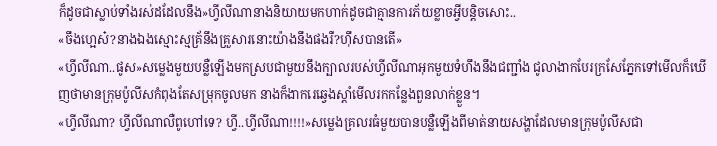ក៏ដូចជាស្លាប់ទាំងរស់ដដែលនឹង»ហ្វីលីណានាងនិយាយមកហាក់ដូចជាគ្មានការភ័យខ្លាចអ្វីបន្តិចសោះ..
«ចឹងហ្អេស៎?នាងឯងស្មោះស្មគ្រ័នឹងគ្រួសារនោះយ៉ាងនឹងផងរឺ?ហ៊ឹសបានតើ»
«ហ្វីលីណា..ផូស»សម្លេងមួយបន្លឺឡើងមកស្របជាមួយនឹងក្បាលរបស់ហ្វីលីណាអុកមួយទំហឹងនឹងជញ្ជាំង ជូលាងាកបែរក្រសែភ្នែកទៅមើលក៏ឃើញថាមានក្រុមប៉ូលីសកំពុងតែសម្រុកចូលមក នាងក៏ងាករេឆ្វេងស្ដាំមើលរកកន្លែងពួនលាក់ខ្លួន។
«ហ្វីលីណា? ហ្វីលីណាលឺពូហៅទេ? ហ្វី..ហ្វីលីណា!!!!»សម្លេងគ្រលរធំមួយបានបន្លឺឡើងពីមាត់នាយសង្ហាដែលមានក្រុមប៉ូលីសជា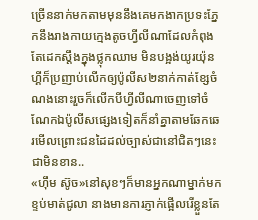ច្រើននាក់មកតាមមុននឹងគេមកងាកប្រទះភ្នែកនឹងរាងកាយក្មេងតូចហ្វីលីណាដែលកំពុងតែដេកស្ដឹងក្នុងថ្លុកឈាម មិនបង្អង់យូរយ៉ុនហ្គីក៏ប្រញាប់លើកឲ្យប៉ូលីស២នាក់កាត់ខ្សែចំណងនោះរួចក៏លើកបីហ្វីលីណាចេញទៅចំណែកឯប៉ូលីសផ្សេងទៀតក៏នាំគ្នាតាមឆែកឆេរមើលព្រោះជនដៃដល់ច្បាស់ជានៅជិតៗនេះជាមិនខាន..
«ហ៊ឹម ស៊ូច»នៅសុខៗក៏មានអ្នកណាម្នាក់មកខ្ទប់មាត់ជូលា នាងមានការភ្ញាក់ផ្អើលរើខ្លួនតែ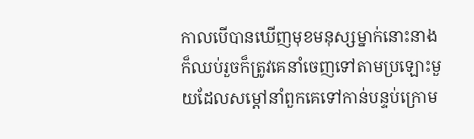កាលបើបានឃើញមុខមនុស្សម្នាក់នោះនាងក៏ឈប់រួចក៏ត្រូវគេនាំចេញទៅតាមប្រឡោះមួយដែលសម្ដៅនាំពួកគេទៅកាន់បន្ទប់ក្រោម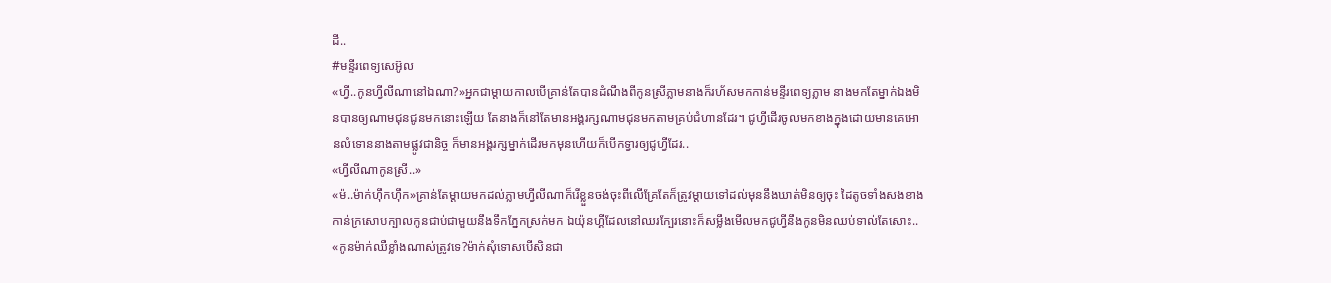ដី..
#មន្ទីរពេទ្យសេអ៊ូល
«ហ្វី..កូនហ្វីលីណានៅឯណា?»អ្នកជាម្ដាយកាលបើគ្រាន់តែបានដំណឹងពីកូនស្រីភ្លាមនាងក៏រហ័សមកកាន់មន្ទីរពេទ្យភ្លាម នាងមកតែម្នាក់ឯងមិនបានឲ្យណាមជុនជូនមកនោះឡើយ តែនាងក៏នៅតែមានអង្គរក្សណាមជុនមកតាមគ្រប់ជំហានដែរ។ ជូហ្វីដើរចូលមកខាងក្នុងដោយមានគេអោនលំទោននាងតាមផ្លូវជានិច្ច ក៏មានអង្គរក្សម្នាក់ដើរមកមុនហើយក៏បើកទ្វារឲ្យជូហ្វីដែរ..
«ហ្វីលីណាកូនស្រី..»
«ម៉..ម៉ាក់ហ៊ឹកហ៊ឹក»គ្រាន់តែម្ដាយមកដល់ភ្លាមហ្វីលីណាក៏រើខ្លួនចង់ចុះពីលើគ្រែតែក៏ត្រូវម្ដាយទៅដល់មុននឹងឃាត់មិនឲ្យចុះ ដៃតូចទាំងសងខាងកាន់ក្រសោបក្បាលកូនជាប់ជាមួយនឹងទឹកភ្នែកស្រក់មក ឯយ៉ុនហ្គីដែលនៅឈរក្បែរនោះក៏សម្លឹងមើលមកជូហ្វីនឹងកូនមិនឈប់ទាល់តែសោះ..
«កូនម៉ាក់ឈឺខ្លាំងណាស់ត្រូវទេ?ម៉ាក់សុំទោសបើសិនជា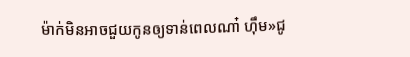ម៉ាក់មិនអាចជួយកូនឲ្យទាន់ពេលណា៎ ហ៊ឹម»ជូ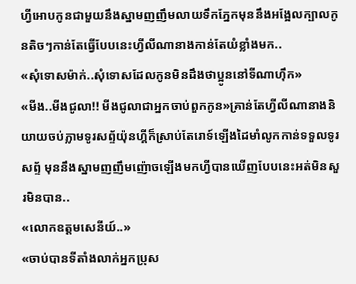ហ្វីអោបកូនជាមួយនឹងស្នាមញញឹមលាយទឹកភ្នែកមុននឹងអង្អែលក្បាលកូនតិចៗកាន់តែធ្វើបែបនេះហ្វីលីណានាងកាន់តែយំខ្លាំងមក..
«សុំទោសម៉ាក់..សុំទោសដែលកូនមិនដឹងថាប្អូននៅទីណាហុឹក»
«មីង..មីងជូលា!! មីងជូលាជាអ្នកចាប់ពួកកូន»គ្រាន់តែហ្វីលីណានាងនិយាយចប់ភ្លាមទូរសព្ទ័យ៉ុនហ្គីក៏ស្រាប់តែរោទ៍ឡើងដៃមាំលូកកាន់ទទួលទូរសព្ទ័ មុននឹងស្នាមញញឹមញ៉ោចឡើងមកហ្វីបានឃើញបែបនេះអត់មិនសួរមិនបាន..
«លោកឧត្តមសេនីយ៍..»
«ចាប់បានទីតាំងលាក់អ្នកប្រុស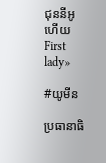ជុននីអូហើយ First lady»

#យូមីន

ប្រធានាធិ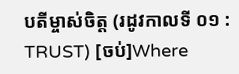បតីម្ចាស់ចិត្ត (រដូវកាលទី ០១ : TRUST) [ចប់]Where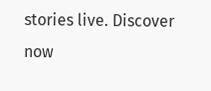stories live. Discover now